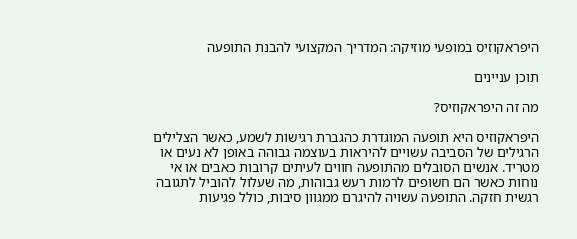היפראקוזיס במופעי מוזיקה: המדריך המקצועי להבנת התופעה

תוכן עניינים

מה זה היפראקוזיס?

היפראקוזיס היא תופעה המוגדרת כהגברת רגישות לשמע, כאשר הצלילים הרגילים של הסביבה עשויים להיראות בעוצמה גבוהה באופן לא נעים או מטריד. אנשים הסובלים מהתופעה חווים לעיתים קרובות כאבים או אי נוחות כאשר הם חשופים לרמות רעש גבוהות, מה שעלול להוביל לתגובה רגשית חזקה. התופעה עשויה להיגרם ממגוון סיבות, כולל פגיעות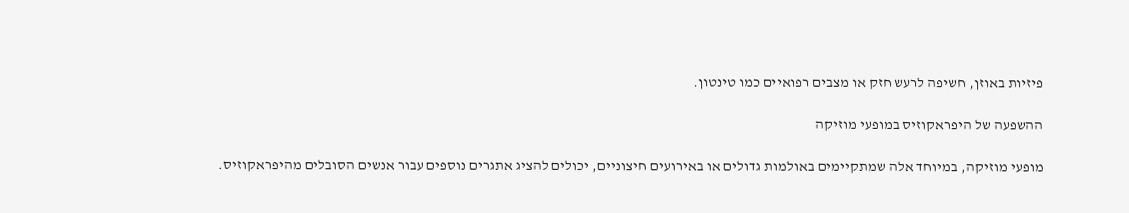פיזיות באוזן, חשיפה לרעש חזק או מצבים רפואיים כמו טינטון.

ההשפעה של היפראקוזיס במופעי מוזיקה

מופעי מוזיקה, במיוחד אלה שמתקיימים באולמות גדולים או באירועים חיצוניים, יכולים להציג אתגרים נוספים עבור אנשים הסובלים מהיפראקוזיס.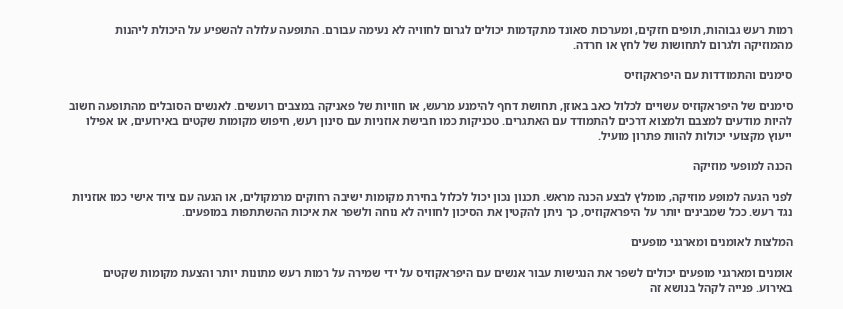רמות רעש גבוהות, תופים חזקים, ומערכות סאונד מתקדמות יכולים לגרום לחוויה לא נעימה עבורם. התופעה עלולה להשפיע על היכולת ליהנות מהמוזיקה ולגרום לתחושות של לחץ או חרדה.

סימנים והתמודדות עם היפראקוזיס

סימנים של היפראקוזיס עשויים לכלול כאב באוזן, תחושת דחף להימנע מרעש, או חוויות של פאניקה במצבים רועשים. לאנשים הסובלים מהתופעה חשוב להיות מודעים למצבם ולמצוא דרכים להתמודד עם האתגרים. טכניקות כמו חבישת אוזניות עם סינון רעש, חיפוש מקומות שקטים באירועים, או אפילו ייעוץ מקצועי יכולות להוות פתרון מועיל.

הכנה למופעי מוזיקה

לפני הגעה למופע מוזיקה, מומלץ לבצע הכנה מראש. תכנון נכון יכול לכלול בחירת מקומות ישיבה רחוקים מרמקולים, או הגעה עם ציוד אישי כמו אוזניות נגד רעש. ככל שמבינים יותר על היפראקוזיס, כך ניתן להקטין את הסיכון לחוויה לא נוחה ולשפר את איכות ההשתתפות במופעים.

המלצות לאומנים ומארגני מופעים

אומנים ומארגני מופעים יכולים לשפר את הנגישות עבור אנשים עם היפראקוזיס על ידי שמירה על רמות רעש מתונות יותר והצעת מקומות שקטים באירוע. פנייה לקהל בנושא זה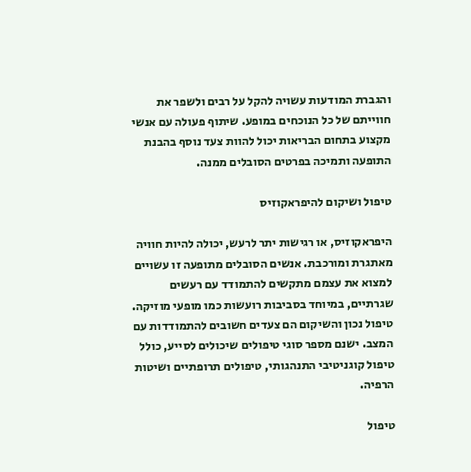והגברת המודעות עשויה להקל על רבים ולשפר את חווייתם של כל הנוכחים במופע. שיתוף פעולה עם אנשי מקצוע בתחום הבריאות יכול להוות צעד נוסף בהבנת התופעה ותמיכה בפרטים הסובלים ממנה.

טיפול ושיקום להיפראקוזיס

היפראקוזיס, או רגישות יתר לרעש, יכולה להיות חוויה מאתגרת ומורכבת. אנשים הסובלים מתופעה זו עשויים למצוא את עצמם מתקשים להתמודד עם רעשים שגרתיים, במיוחד בסביבות רועשות כמו מופעי מוזיקה. טיפול נכון והשיקום הם צעדים חשובים להתמודדות עם המצב. ישנם מספר סוגי טיפולים שיכולים לסייע, כולל טיפול קוגניטיבי התנהגותי, טיפולים תרופתיים ושיטות הרפיה.

טיפול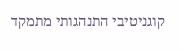קוגניטיבי התנהגותי מתמקד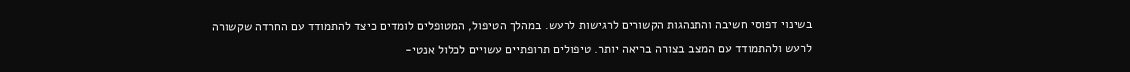בשינוי דפוסי חשיבה והתנהגות הקשורים לרגישות לרעש. במהלך הטיפול, המטופלים לומדים כיצד להתמודד עם החרדה שקשורה לרעש ולהתמודד עם המצב בצורה בריאה יותר. טיפולים תרופתיים עשויים לכלול אנטי-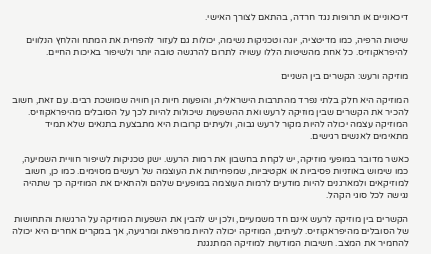דיכאוניים או תרופות נגד חרדה, בהתאם לצורך האישי.

שיטות הרפיה, כמו מדיטציה, יוגה וטכניקות נשימה, יכולות גם לעזור להפחית את המתח והלחץ הנלווים להיפראקוזיס. כל אחת מהשיטות הללו עשויה לתרום להרגשה טובה יותר ולשיפור באיכות החיים.

מוזיקה ורעש: הקשרים בין השניים

המוזיקה היא חלק בלתי נפרד מהתרבות הישראלית, והופעות חיות הן חוויה שמושכת רבים. עם זאת, חשוב להכיר את הקשרים שבין מוזיקה לרעש ואת ההשפעות שיכולות להיות לכך על הסובלים מהיפראקוזיס. המוזיקה עצמה יכולה להיות מקור לרעש גבוה, ולעיתים קרובות היא מתבצעת בתנאים שלא תמיד מתאימים לאנשים רגישים.

כאשר מדובר במופעי מוזיקה, יש לקחת בחשבון את רמות הרעש. ישנן טכניקות לשיפור חוויית השמיעה, כמו שימוש באוזניות פסיביות או אקטיביות, שמפחיתות את העוצמה של רעשים מסוימים. כמו כן, חשוב למוזיקאים ולמארגנים להיות מודעים לרמות העוצמה במופעים שלהם ולהתאים את המוזיקה כך שתהיה נגישה לכל סוגי הקהל.

הקשרים בין מוזיקה לרעש אינם חד משמעיים, ולכן יש להבין את השפעות המוזיקה על הרגשות והתחושות של הסובלים מהיפראקוזיס. לעיתים, המוזיקה יכולה להיות מרפאת ומרגיעה, אך במקרים אחרים היא יכולה להחמיר את המצב. חשיבות המודעות למוזיקה המתנגנת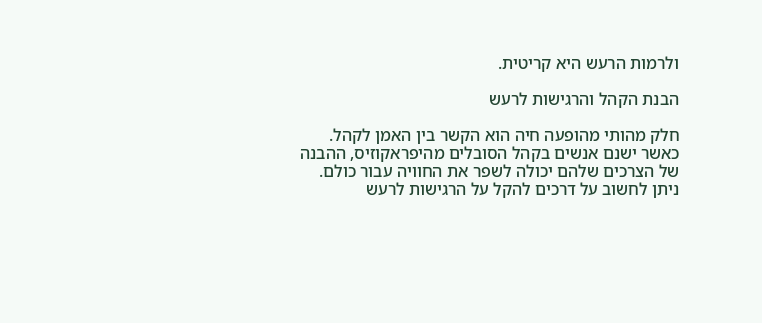ולרמות הרעש היא קריטית.

הבנת הקהל והרגישות לרעש

חלק מהותי מהופעה חיה הוא הקשר בין האמן לקהל. כאשר ישנם אנשים בקהל הסובלים מהיפראקוזיס, ההבנה של הצרכים שלהם יכולה לשפר את החוויה עבור כולם. ניתן לחשוב על דרכים להקל על הרגישות לרעש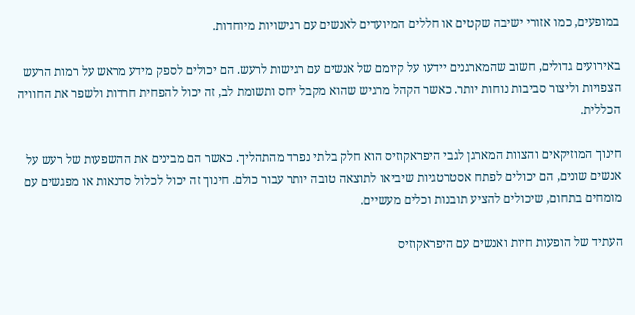במופעים, כמו אזורי ישיבה שקטים או חללים המיועדים לאנשים עם רגישויות מיוחדות.

באירועים גדולים, חשוב שהמארגנים יידעו על קיומם של אנשים עם רגישות לרעש. הם יכולים לספק מידע מראש על רמות הרעש הצפויות וליצור סביבות נוחות יותר. כאשר הקהל מרגיש שהוא מקבל יחס ותשומת לב, זה יכול להפחית חרדות ולשפר את החוויה הכללית.

חינוך המוזיקאים והצוות המארגן לגבי היפראקוזיס הוא חלק בלתי נפרד מהתהליך. כאשר הם מבינים את ההשפעות של רעש על אנשים שונים, הם יכולים לפתח אסטרטגיות שיביאו לתוצאה טובה יותר עבור כולם. חינוך זה יכול לכלול סדנאות או מפגשים עם מומחים בתחום, שיכולים להציע תובנות וכלים מעשיים.

העתיד של הופעות חיות ואנשים עם היפראקוזיס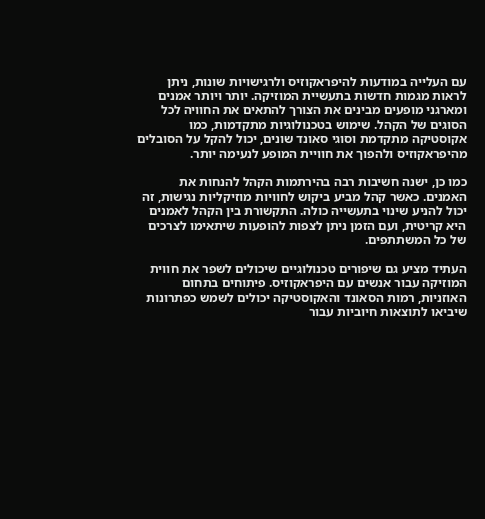עם העלייה במודעות להיפראקוזיס ולרגישויות שונות, ניתן לראות מגמות חדשות בתעשיית המוזיקה. יותר ויותר אמנים ומארגני מופעים מבינים את הצורך להתאים את החוויה לכל הסוגים של הקהל. שימוש בטכנולוגיות מתקדמות, כמו אקוסטיקה מתקדמת וסוגי סאונד שונים, יכול להקל על הסובלים מהיפראקוזיס ולהפוך את חוויית המופע לנעימה יותר.

כמו כן, ישנה חשיבות רבה בהירתמות הקהל להנחות את האמנים. כאשר קהל מביע ביקוש לחוויות מוזיקליות נגישות, זה יכול להניע שינוי בתעשייה כולה. התקשורת בין הקהל לאמנים היא קריטית, ועם הזמן ניתן לצפות להופעות שיתאימו לצרכים של כל המשתתפים.

העתיד מציע גם שיפורים טכנולוגיים שיכולים לשפר את חווית המוזיקה עבור אנשים עם היפראקוזיס. פיתוחים בתחום האוזניות, רמות הסאונד והאקוסטיקה יכולים לשמש כפתרונות שיביאו לתוצאות חיוביות עבור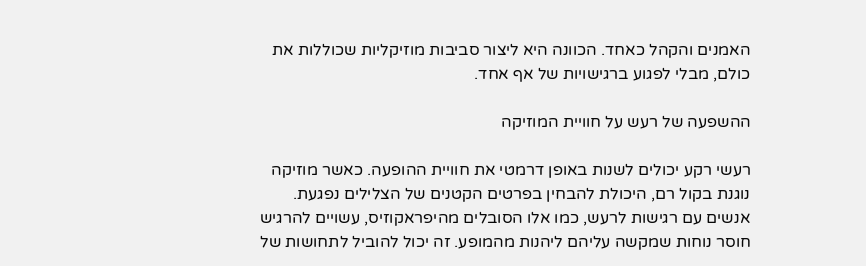האמנים והקהל כאחד. הכוונה היא ליצור סביבות מוזיקליות שכוללות את כולם, מבלי לפגוע ברגישויות של אף אחד.

ההשפעה של רעש על חוויית המוזיקה

רעשי רקע יכולים לשנות באופן דרמטי את חוויית ההופעה. כאשר מוזיקה נוגנת בקול רם, היכולת להבחין בפרטים הקטנים של הצלילים נפגעת. אנשים עם רגישות לרעש, כמו אלו הסובלים מהיפראקוזיס, עשויים להרגיש חוסר נוחות שמקשה עליהם ליהנות מהמופע. זה יכול להוביל לתחושות של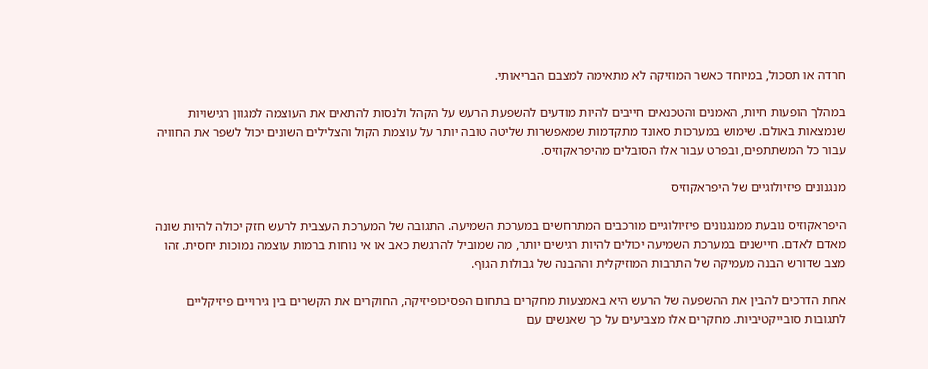חרדה או תסכול, במיוחד כאשר המוזיקה לא מתאימה למצבם הבריאותי.

במהלך הופעות חיות, האמנים והטכנאים חייבים להיות מודעים להשפעת הרעש על הקהל ולנסות להתאים את העוצמה למגוון רגישויות שנמצאות באולם. שימוש במערכות סאונד מתקדמות שמאפשרות שליטה טובה יותר על עוצמת הקול והצלילים השונים יכול לשפר את החוויה עבור כל המשתתפים, ובפרט עבור אלו הסובלים מהיפראקוזיס.

מנגנונים פיזיולוגיים של היפראקוזיס

היפראקוזיס נובעת ממנגנונים פיזיולוגיים מורכבים המתרחשים במערכת השמיעה. התגובה של המערכת העצבית לרעש חזק יכולה להיות שונה מאדם לאדם. חיישנים במערכת השמיעה יכולים להיות רגישים יותר, מה שמוביל להרגשת כאב או אי נוחות ברמות עוצמה נמוכות יחסית. זהו מצב שדורש הבנה מעמיקה של התרבות המוזיקלית וההבנה של גבולות הגוף.

אחת הדרכים להבין את ההשפעה של הרעש היא באמצעות מחקרים בתחום הפסיכופיזיקה, החוקרים את הקשרים בין גירויים פיזיקליים לתגובות סובייקטיביות. מחקרים אלו מצביעים על כך שאנשים עם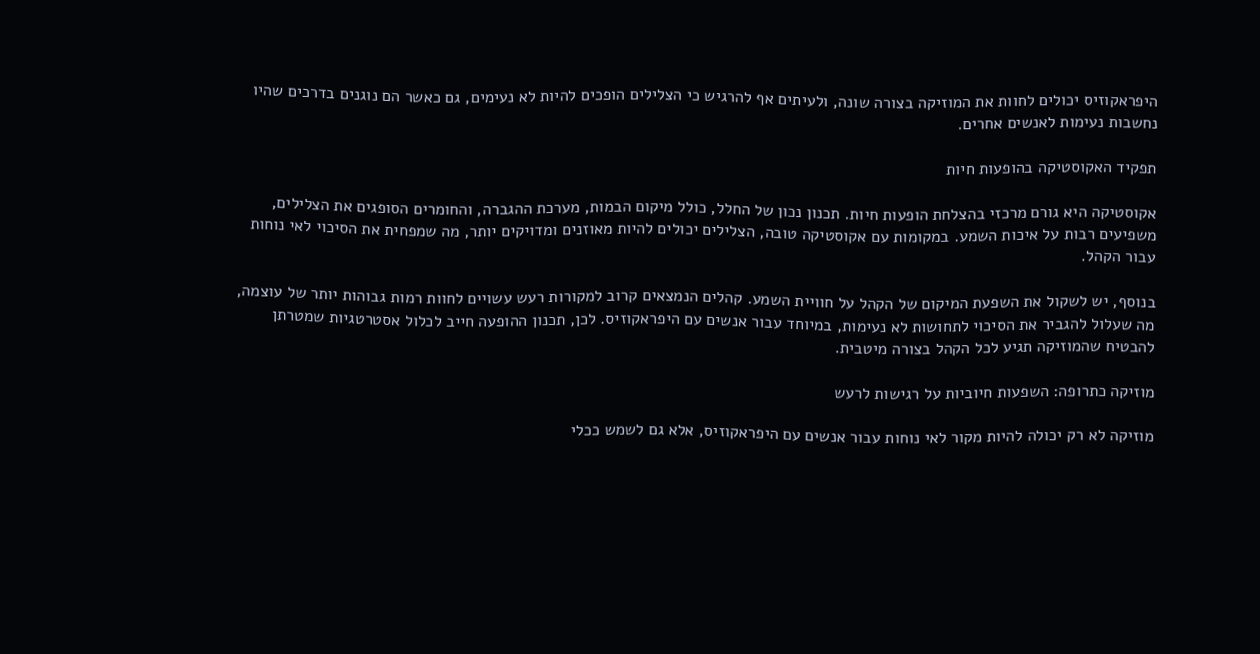היפראקוזיס יכולים לחוות את המוזיקה בצורה שונה, ולעיתים אף להרגיש כי הצלילים הופכים להיות לא נעימים, גם כאשר הם נוגנים בדרכים שהיו נחשבות נעימות לאנשים אחרים.

תפקיד האקוסטיקה בהופעות חיות

אקוסטיקה היא גורם מרכזי בהצלחת הופעות חיות. תכנון נכון של החלל, כולל מיקום הבמות, מערכת ההגברה, והחומרים הסופגים את הצלילים, משפיעים רבות על איכות השמע. במקומות עם אקוסטיקה טובה, הצלילים יכולים להיות מאוזנים ומדויקים יותר, מה שמפחית את הסיכוי לאי נוחות עבור הקהל.

בנוסף, יש לשקול את השפעת המיקום של הקהל על חוויית השמע. קהלים הנמצאים קרוב למקורות רעש עשויים לחוות רמות גבוהות יותר של עוצמה, מה שעלול להגביר את הסיכוי לתחושות לא נעימות, במיוחד עבור אנשים עם היפראקוזיס. לכן, תכנון ההופעה חייב לכלול אסטרטגיות שמטרתן להבטיח שהמוזיקה תגיע לכל הקהל בצורה מיטבית.

מוזיקה כתרופה: השפעות חיוביות על רגישות לרעש

מוזיקה לא רק יכולה להיות מקור לאי נוחות עבור אנשים עם היפראקוזיס, אלא גם לשמש ככלי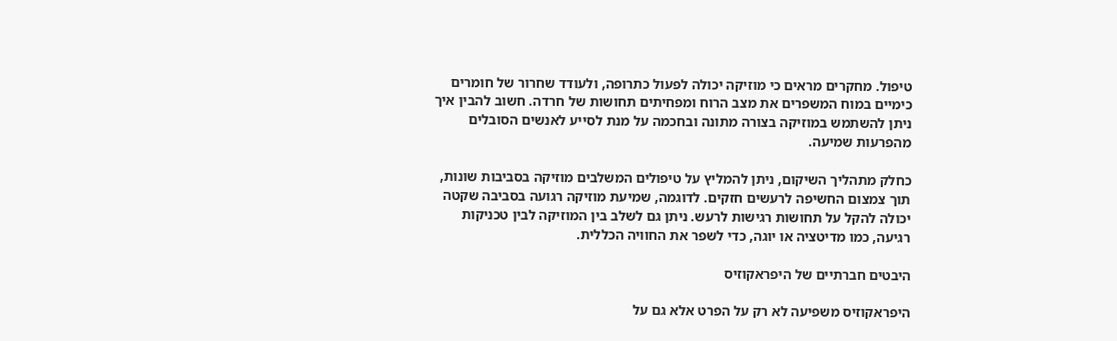טיפול. מחקרים מראים כי מוזיקה יכולה לפעול כתרופה, ולעודד שחרור של חומרים כימיים במוח המשפרים את מצב הרוח ומפחיתים תחושות של חרדה. חשוב להבין איך ניתן להשתמש במוזיקה בצורה מתונה ובחכמה על מנת לסייע לאנשים הסובלים מהפרעות שמיעה.

כחלק מתהליך השיקום, ניתן להמליץ על טיפולים המשלבים מוזיקה בסביבות שונות, תוך צמצום החשיפה לרעשים חזקים. לדוגמה, שמיעת מוזיקה רגועה בסביבה שקטה יכולה להקל על תחושות רגישות לרעש. ניתן גם לשלב בין המוזיקה לבין טכניקות רגיעה, כמו מדיטציה או יוגה, כדי לשפר את החוויה הכללית.

היבטים חברתיים של היפראקוזיס

היפראקוזיס משפיעה לא רק על הפרט אלא גם על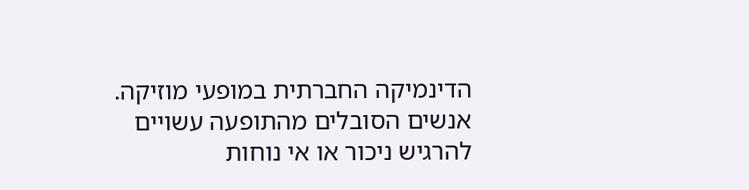הדינמיקה החברתית במופעי מוזיקה. אנשים הסובלים מהתופעה עשויים להרגיש ניכור או אי נוחות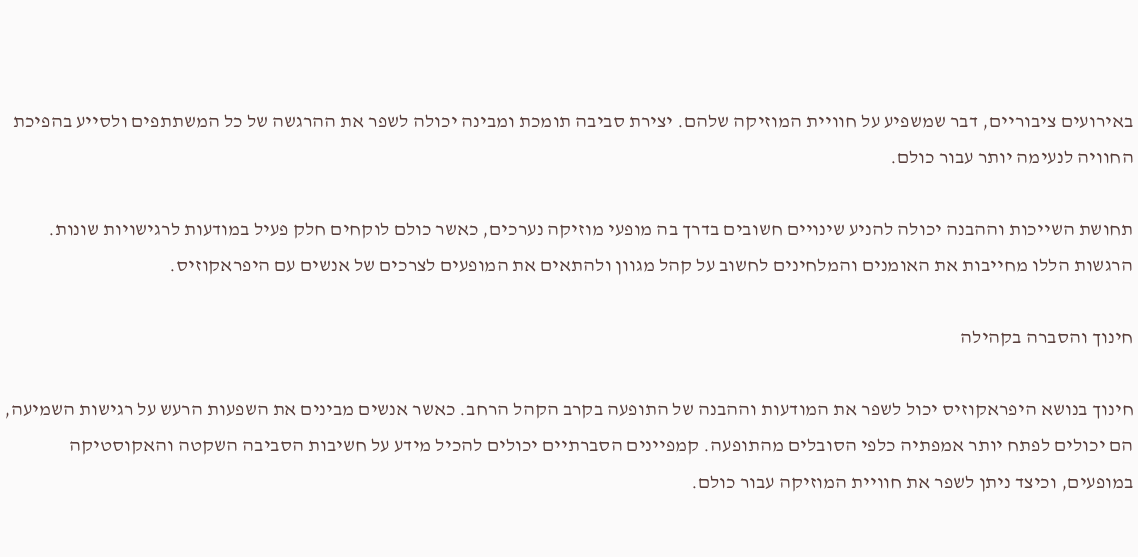באירועים ציבוריים, דבר שמשפיע על חוויית המוזיקה שלהם. יצירת סביבה תומכת ומבינה יכולה לשפר את ההרגשה של כל המשתתפים ולסייע בהפיכת החוויה לנעימה יותר עבור כולם.

תחושת השייכות וההבנה יכולה להניע שינויים חשובים בדרך בה מופעי מוזיקה נערכים, כאשר כולם לוקחים חלק פעיל במודעות לרגישויות שונות. הרגשות הללו מחייבות את האומנים והמלחינים לחשוב על קהל מגוון ולהתאים את המופעים לצרכים של אנשים עם היפראקוזיס.

חינוך והסברה בקהילה

חינוך בנושא היפראקוזיס יכול לשפר את המודעות וההבנה של התופעה בקרב הקהל הרחב. כאשר אנשים מבינים את השפעות הרעש על רגישות השמיעה, הם יכולים לפתח יותר אמפתיה כלפי הסובלים מהתופעה. קמפיינים הסברתיים יכולים להכיל מידע על חשיבות הסביבה השקטה והאקוסטיקה במופעים, וכיצד ניתן לשפר את חוויית המוזיקה עבור כולם.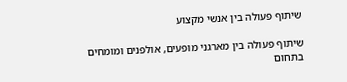שיתוף פעולה בין אנשי מקצוע

שיתוף פעולה בין מארגני מופעים, אולפנים ומומחים בתחום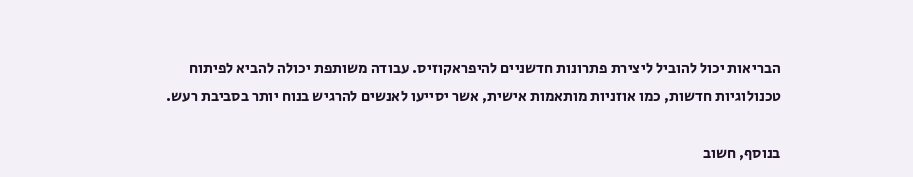הבריאות יכול להוביל ליצירת פתרונות חדשניים להיפראקוזיס. עבודה משותפת יכולה להביא לפיתוח טכנולוגיות חדשות, כמו אוזניות מותאמות אישית, אשר יסייעו לאנשים להרגיש בנוח יותר בסביבת רעש.

בנוסף, חשוב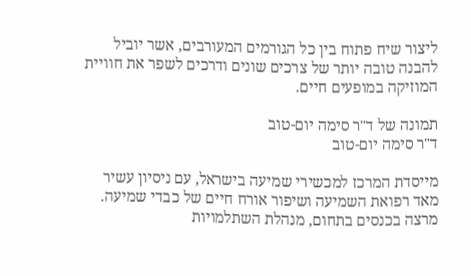ליצור שיח פתוח בין כל הגורמים המעורבים, אשר יוביל להבנה טובה יותר של צרכים שונים ודרכים לשפר את חוויית המוזיקה במופעים חיים.

תמונה של ד"ר סימה יום-טוב
ד"ר סימה יום-טוב

מייסדת המרכז למכשירי שמיעה בישראל, עם ניסיון עשיר מאד רפואת השמיעה ושיפור אורח חיים של כבדי שמיעה. מרצה בכנסים בתחום, מנהלת השתלמויות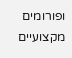ופורומים מקצועיים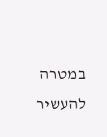במטרה להעשיר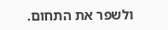ולשפר את התחום.